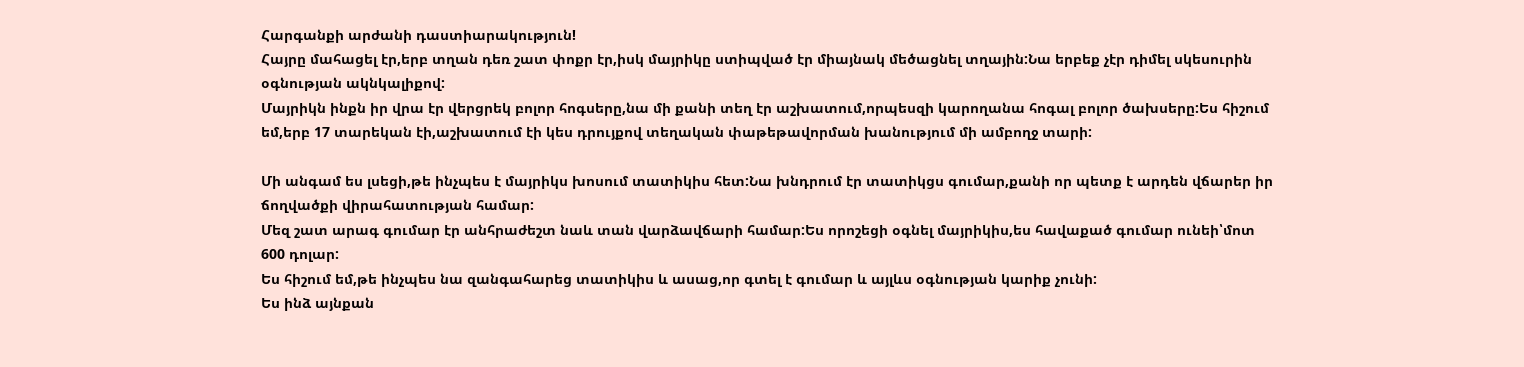Հարգանքի արժանի դաստիարակություն!
Հայրը մահացել էր,երբ տղան դեռ շատ փոքր էր,իսկ մայրիկը ստիպված էր միայնակ մեծացնել տղային:Նա երբեք չէր դիմել սկեսուրին օգնության ակնկալիքով:
Մայրիկն ինքն իր վրա էր վերցրեկ բոլոր հոգսերը,նա մի քանի տեղ էր աշխատում,որպեսզի կարողանա հոգալ բոլոր ծախսերը:Ես հիշում եմ,երբ 17 տարեկան էի,աշխատում էի կես դրույքով տեղական փաթեթավորման խանությում մի ամբողջ տարի:

Մի անգամ ես լսեցի,թե ինչպես է մայրիկս խոսում տատիկիս հետ:Նա խնդրում էր տատիկցս գումար,քանի որ պետք է արդեն վճարեր իր ճողվածքի վիրահատության համար:
Մեզ շատ արագ գումար էր անհրաժեշտ նաև տան վարձավճարի համար:Ես որոշեցի օգնել մայրիկիս,ես հավաքած գումար ունեի՝մոտ 600 դոլար:
Ես հիշում եմ,թե ինչպես նա զանգահարեց տատիկիս և ասաց,որ գտել է գումար և այլևս օգնության կարիք չունի:
Ես ինձ այնքան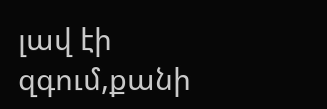լավ էի զգում,քանի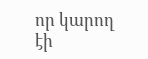որ կարող էի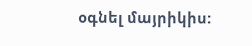օգնել մայրիկիս: